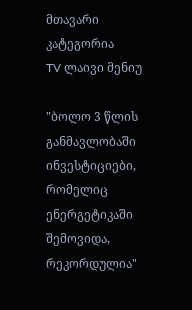მთავარი
კატეგორია
TV ლაივი მენიუ

"ბოლო 3 წლის განმავლობაში ინვესტიციები, რომელიც ენერგეტიკაში შემოვიდა, რეკორდულია"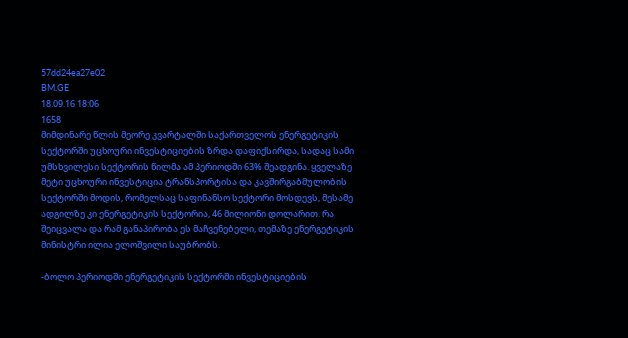57dd24ea27e02
BM.GE
18.09.16 18:06
1658
მიმდინარე წლის მეორე კვარტალში საქართველოს ენერგეტიკის სექტორში უცხოური ინვესტიციების ზრდა დაფიქსირდა, სადაც სამი უმსხვილესი სექტორის წილმა ამ პერიოდში 63% შეადგინა. ყველაზე მეტი უცხოური ინვესტიცია ტრანსპორტისა და კავშირგაბმულობის სექტორში მოდის, რომელსაც საფინანსო სექტორი მოსდევს, მესამე ადგილზე კი ენერგეტიკის სექტორია, 46 მილიონი დოლარით. რა შეიცვალა და რამ განაპირობა ეს მაჩვენებელი, თემაზე ენერგეტიკის მინისტრი ილია ელოშვილი საუბრობს.

-ბოლო პერიოდში ენერგეტიკის სექტორში ინვესტიციების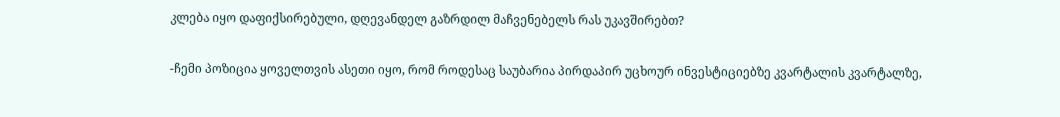კლება იყო დაფიქსირებული, დღევანდელ გაზრდილ მაჩვენებელს რას უკავშირებთ?

-ჩემი პოზიცია ყოველთვის ასეთი იყო, რომ როდესაც საუბარია პირდაპირ უცხოურ ინვესტიციებზე კვარტალის კვარტალზე,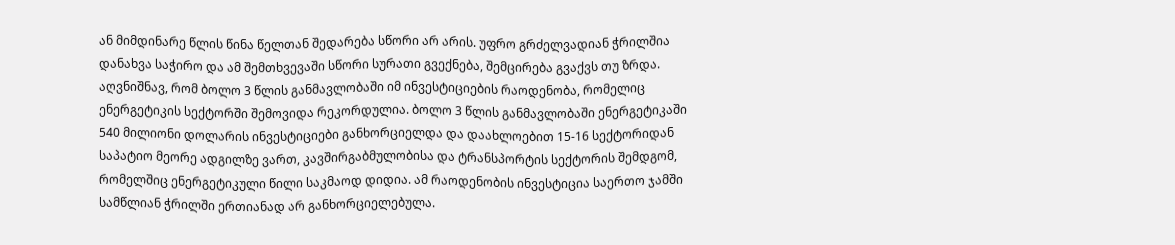ან მიმდინარე წლის წინა წელთან შედარება სწორი არ არის. უფრო გრძელვადიან ჭრილშია დანახვა საჭირო და ამ შემთხვევაში სწორი სურათი გვექნება, შემცირება გვაქვს თუ ზრდა. აღვნიშნავ, რომ ბოლო 3 წლის განმავლობაში იმ ინვესტიციების რაოდენობა, რომელიც ენერგეტიკის სექტორში შემოვიდა რეკორდულია. ბოლო 3 წლის განმავლობაში ენერგეტიკაში 540 მილიონი დოლარის ინვესტიციები განხორციელდა და დაახლოებით 15-16 სექტორიდან საპატიო მეორე ადგილზე ვართ, კავშირგაბმულობისა და ტრანსპორტის სექტორის შემდგომ, რომელშიც ენერგეტიკული წილი საკმაოდ დიდია. ამ რაოდენობის ინვესტიცია საერთო ჯამში სამწლიან ჭრილში ერთიანად არ განხორციელებულა.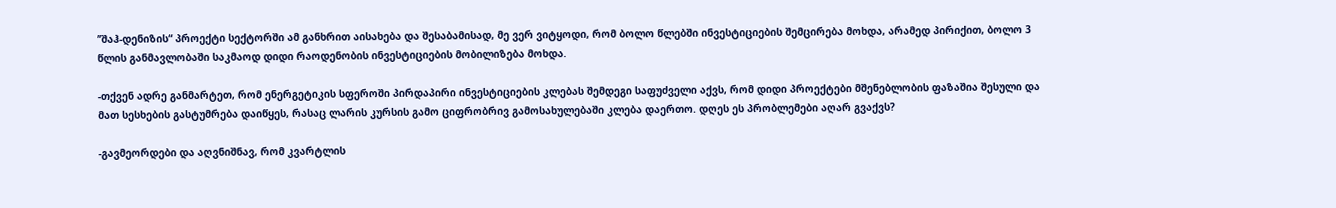’’შაჰ-დენიზის“ პროექტი სექტორში ამ განხრით აისახება და შესაბამისად, მე ვერ ვიტყოდი, რომ ბოლო წლებში ინვესტიციების შემცირება მოხდა, არამედ პირიქით, ბოლო 3 წლის განმავლობაში საკმაოდ დიდი რაოდენობის ინვესტიციების მობილიზება მოხდა.

-თქვენ ადრე განმარტეთ, რომ ენერგეტიკის სფეროში პირდაპირი ინვესტიციების კლებას შემდეგი საფუძველი აქვს, რომ დიდი პროექტები მშენებლობის ფაზაშია შესული და მათ სესხების გასტუმრება დაიწყეს, რასაც ლარის კურსის გამო ციფრობრივ გამოსახულებაში კლება დაერთო. დღეს ეს პრობლემები აღარ გვაქვს?

-გავმეორდები და აღვნიშნავ, რომ კვარტლის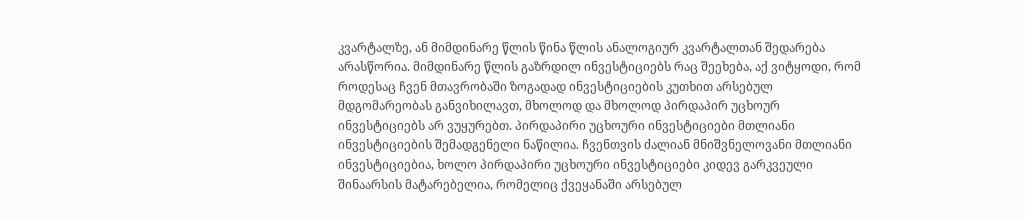კვარტალზე, ან მიმდინარე წლის წინა წლის ანალოგიურ კვარტალთან შედარება არასწორია. მიმდინარე წლის გაზრდილ ინვესტიციებს რაც შეეხება, აქ ვიტყოდი, რომ როდესაც ჩვენ მთავრობაში ზოგადად ინვესტიციების კუთხით არსებულ მდგომარეობას განვიხილავთ, მხოლოდ და მხოლოდ პირდაპირ უცხოურ ინვესტიციებს არ ვუყურებთ. პირდაპირი უცხოური ინვესტიციები მთლიანი ინვესტიციების შემადგენელი ნაწილია. ჩვენთვის ძალიან მნიშვნელოვანი მთლიანი ინვესტიციებია, ხოლო პირდაპირი უცხოური ინვესტიციები კიდევ გარკვეული შინაარსის მატარებელია, რომელიც ქვეყანაში არსებულ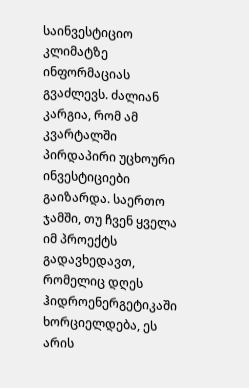საინვესტიციო კლიმატზე ინფორმაციას გვაძლევს. ძალიან კარგია, რომ ამ კვარტალში პირდაპირი უცხოური ინვესტიციები გაიზარდა. საერთო ჯამში, თუ ჩვენ ყველა იმ პროექტს გადავხედავთ, რომელიც დღეს ჰიდროენერგეტიკაში ხორციელდება, ეს არის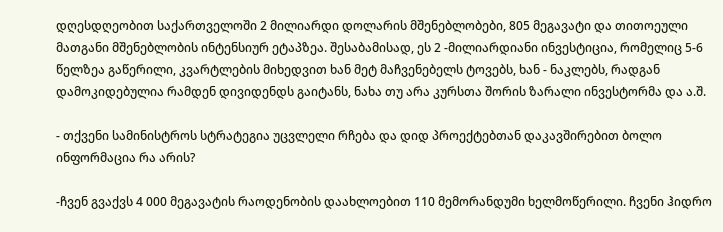დღესდღეობით საქართველოში 2 მილიარდი დოლარის მშენებლობები, 805 მეგავატი და თითოეული მათგანი მშენებლობის ინტენსიურ ეტაპზეა. შესაბამისად, ეს 2 -მილიარდიანი ინვესტიცია, რომელიც 5-6 წელზეა გაწერილი, კვარტლების მიხედვით ხან მეტ მაჩვენებელს ტოვებს, ხან - ნაკლებს, რადგან დამოკიდებულია რამდენ დივიდენდს გაიტანს, ნახა თუ არა კურსთა შორის ზარალი ინვესტორმა და ა.შ.

- თქვენი სამინისტროს სტრატეგია უცვლელი რჩება და დიდ პროექტებთან დაკავშირებით ბოლო ინფორმაცია რა არის?

-ჩვენ გვაქვს 4 000 მეგავატის რაოდენობის დაახლოებით 110 მემორანდუმი ხელმოწერილი. ჩვენი ჰიდრო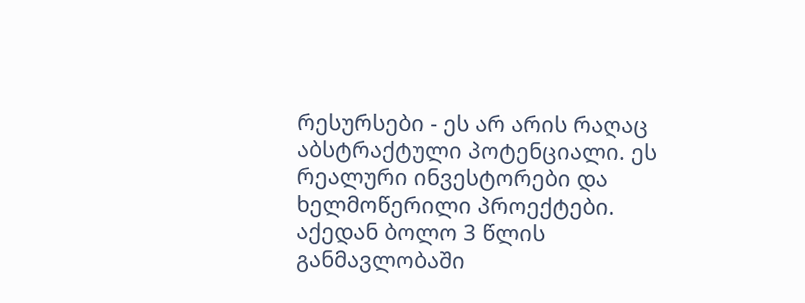რესურსები - ეს არ არის რაღაც აბსტრაქტული პოტენციალი. ეს რეალური ინვესტორები და ხელმოწერილი პროექტები. აქედან ბოლო 3 წლის განმავლობაში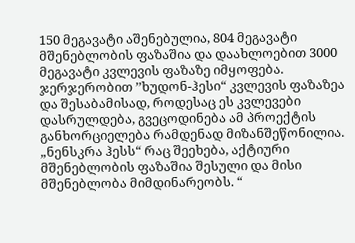150 მეგავატი აშენებულია, 804 მეგავატი მშენებლობის ფაზაშია და დაახლოებით 3000 მეგავატი კვლევის ფაზაზე იმყოფება. ჯერჯერობით ’’ხუდონ-ჰესი“ კვლევის ფაზაზეა და შესაბამისად, როდესაც ეს კვლევები დასრულდება, გვეცოდინება ამ პროექტის განხორციელება რამდენად მიზანშეწონილია. „ნენსკრა ჰესს“ რაც შეეხება, აქტიური მშენებლობის ფაზაშია შესული და მისი მშენებლობა მიმდინარეობს. “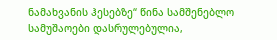ნამახვანის ჰესებზე“ წინა სამშენებლო სამუშაოები დასრულებულია,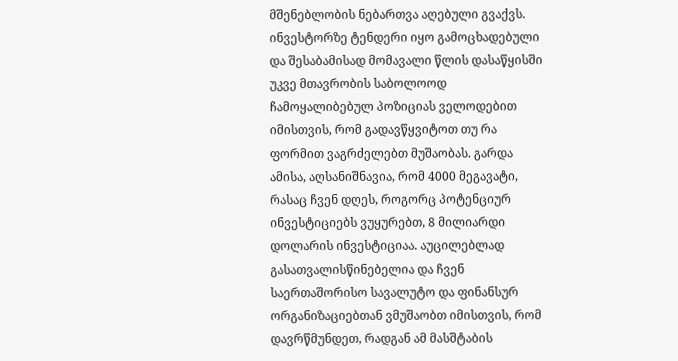მშენებლობის ნებართვა აღებული გვაქვს. ინვესტორზე ტენდერი იყო გამოცხადებული და შესაბამისად მომავალი წლის დასაწყისში უკვე მთავრობის საბოლოოდ ჩამოყალიბებულ პოზიციას ველოდებით იმისთვის, რომ გადავწყვიტოთ თუ რა ფორმით ვაგრძელებთ მუშაობას. გარდა ამისა, აღსანიშნავია, რომ 4000 მეგავატი, რასაც ჩვენ დღეს, როგორც პოტენციურ ინვესტიციებს ვუყურებთ, 8 მილიარდი დოლარის ინვესტიციაა. აუცილებლად გასათვალისწინებელია და ჩვენ საერთაშორისო სავალუტო და ფინანსურ ორგანიზაციებთან ვმუშაობთ იმისთვის, რომ დავრწმუნდეთ, რადგან ამ მასშტაბის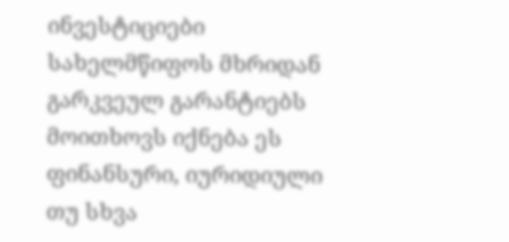ინვესტიციები სახელმწიფოს მხრიდან გარკვეულ გარანტიებს მოითხოვს იქნება ეს ფინანსური, იურიდიული თუ სხვა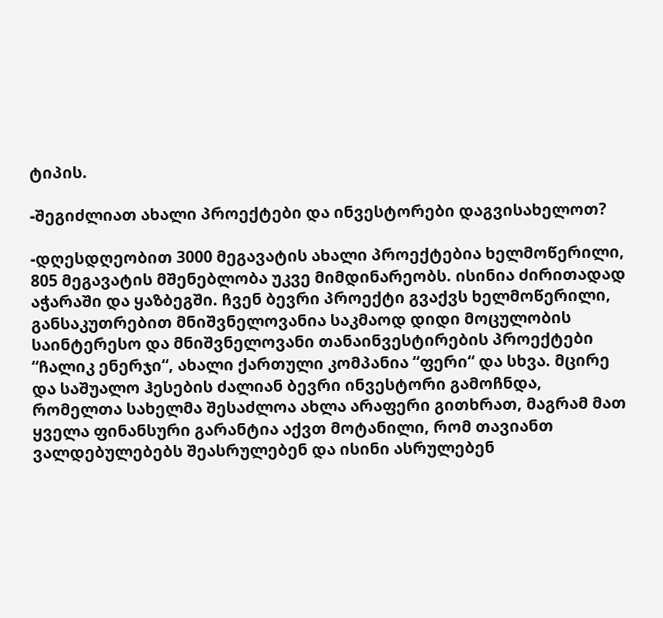ტიპის.

-შეგიძლიათ ახალი პროექტები და ინვესტორები დაგვისახელოთ?

-დღესდღეობით 3000 მეგავატის ახალი პროექტებია ხელმოწერილი, 805 მეგავატის მშენებლობა უკვე მიმდინარეობს. ისინია ძირითადად აჭარაში და ყაზბეგში. ჩვენ ბევრი პროექტი გვაქვს ხელმოწერილი, განსაკუთრებით მნიშვნელოვანია საკმაოდ დიდი მოცულობის საინტერესო და მნიშვნელოვანი თანაინვესტირების პროექტები “ჩალიკ ენერჯი“, ახალი ქართული კომპანია “ფერი“ და სხვა. მცირე და საშუალო ჰესების ძალიან ბევრი ინვესტორი გამოჩნდა, რომელთა სახელმა შესაძლოა ახლა არაფერი გითხრათ, მაგრამ მათ ყველა ფინანსური გარანტია აქვთ მოტანილი, რომ თავიანთ ვალდებულებებს შეასრულებენ და ისინი ასრულებენ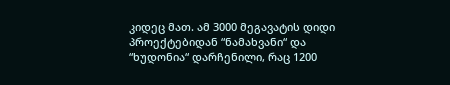კიდეც მათ. ამ 3000 მეგავატის დიდი პროექტებიდან “ნამახვანი“ და “ხუდონია“ დარჩენილი, რაც 1200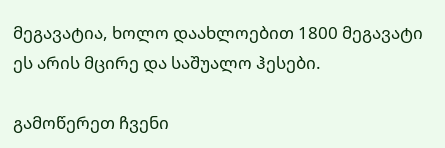მეგავატია, ხოლო დაახლოებით 1800 მეგავატი ეს არის მცირე და საშუალო ჰესები.

გამოწერეთ ჩვენი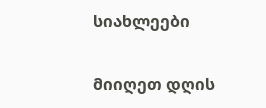სიახლეები

მიიღეთ დღის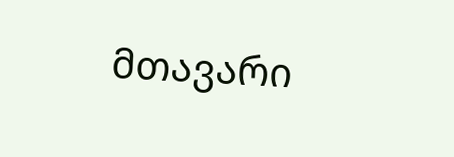მთავარი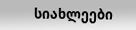სიახლეები